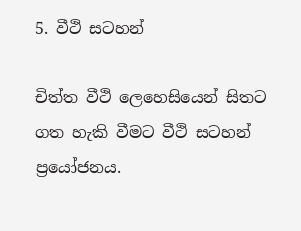5. වීථි සටහන්

චිත්ත වීථි ලෙහෙසියෙන් සිතට ගත හැකි වීමට වීථි සටහන් ප්‍රයෝජනය.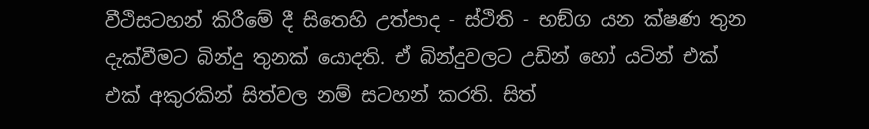වීථිසටහන් කිරීමේ දී සිතෙහි උත්පාද - ස්ථිති - භඞ්ග යන ක්ෂණ තුන දැක්වීමට බින්දු තුනක් යොදති. ඒ බින්දුවලට උඩින් හෝ යටින් එක් එක් අකුරකින් සිත්වල නම් සටහන් කරති. සිත්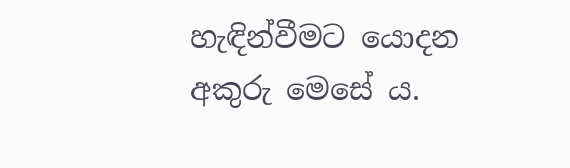හැඳින්වීමට යොදන අකුරු මෙසේ ය.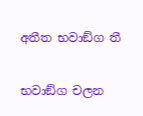අතීත භවාඞ්ග තී

භවාඞ්ග චලන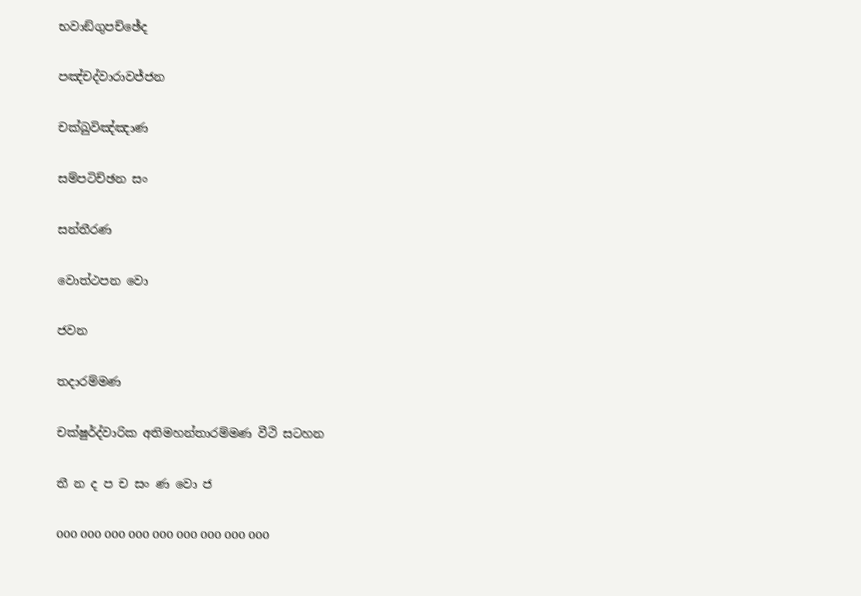භවාඞ්ගුපච්ඡේද

පඤ්චද්වාරාවජ්ජන

චක්ඛුවිඤ්ඤාණ

සම්පටිච්ඡන සං

සන්තීරණ

වොත්ථපන වො

ජවන

තදාරම්මණ

චක්ෂුර්ද්වාරික අතිමහන්තාරම්මණ වීථි සටහන

තී න ද ප ච සං ණ වො ජ

ооо ооо ооо ооо ооо ооо ооо ооо ооо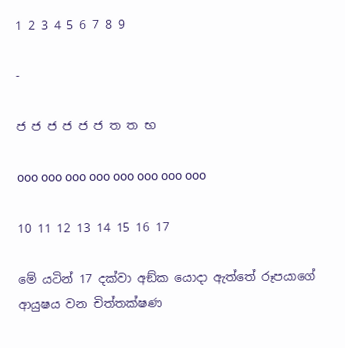1 2 3 4 5 6 7 8 9

-

ජ ජ ජ ජ ජ ජ ත ත භ

ооо ооо ооо ооо ооо ооо ооо ооо

10 11 12 13 14 15 16 17

මේ යටින් 17 දක්වා අඞ්ක යොදා ඇත්තේ රූපයාගේ ආයුෂය වන චිත්තක්ෂණ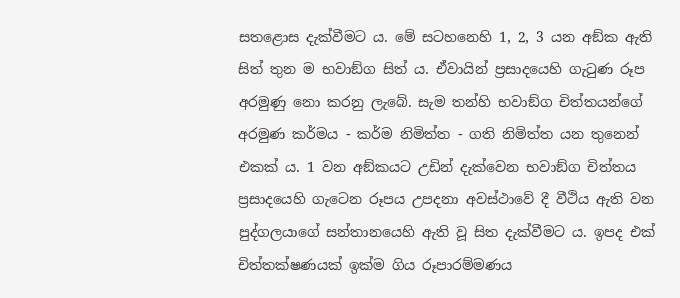සතළොස දැක්වීමට ය. මේ සටහනෙහි 1, 2, 3 යන අඞ්ක ඇති සිත් තුන ම භවාඞ්ග සිත් ය. ඒවායින් ප්‍ර‍සාදයෙහි ගැටුණ රූප අරමුණු නො කරනු ලැබේ. සැම තන්හි භවාඞ්ග චිත්තයන්ගේ අරමුණ කර්මය - කර්ම නිමිත්ත - ගති නිමිත්ත යන තුනෙන් එකක් ය. 1 වන අඞ්කයට උඩින් දැක්වෙන භවාඞ්ග චිත්තය ප්‍ර‍සාදයෙහි ගැටෙන රූපය උපදනා අවස්ථාවේ දී වීථිය ඇති වන පුද්ගලයාගේ සන්තානයෙහි ඇති වූ සිත දැක්වීමට ය. ඉපද එක් චිත්තක්ෂණයක් ඉක්ම ගිය රූපාරම්මණය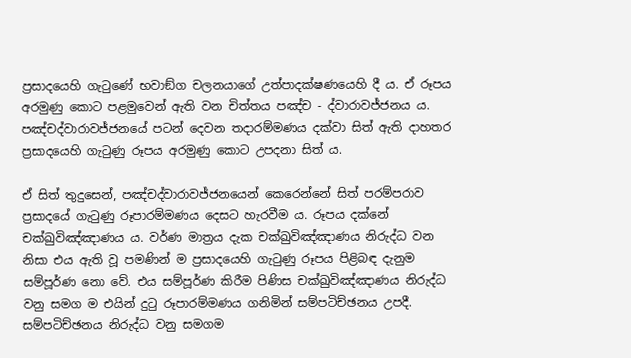ප්‍ර‍සාදයෙහි ගැටුණේ භවාඞ්ග චලනයාගේ උත්පාදක්ෂණයෙහි දී ය. ඒ රූපය අරමුණු කොට පළමුවෙන් ඇති වන චිත්තය පඤ්ච - ද්වාරාවජ්ජනය ය. පඤ්චද්වාරාවජ්ජනයේ පටන් දෙවන තදාරම්මණය දක්වා සිත් ඇති දාහතර ප්‍ර‍සාදයෙහි ගැටුණු රූපය අරමුණු කොට උපදනා සිත් ය.

ඒ සිත් තුදුසෙන්, පඤ්චද්වාරාවජ්ජනයෙන් කෙරෙන්නේ සිත් පරම්පරාව ප්‍ර‍සාදයේ ගැටුණු රූපාරම්මණය දෙසට හැරවීම ය. රූපය දක්නේ චක්ඛුවිඤ්ඤාණය ය. වර්ණ මාත්‍ර‍ය දැක චක්ඛුවිඤ්ඤාණය නිරුද්ධ වන නිසා එය ඇති වූ පමණින් ම ප්‍ර‍සාදයෙහි ගැටුණු රූපය පිළිබඳ දැනුම සම්පූර්ණ නො වේ. එය සම්පූර්ණ කිරීම පිණිස චක්ඛුවිඤ්ඤාණය නිරුද්ධ වනු සමග ම එයින් දුටු රූපාරම්මණය ගනිමින් සම්පටිච්ඡනය උපදී. සම්පටිච්ඡනය නිරුද්ධ වනු සමගම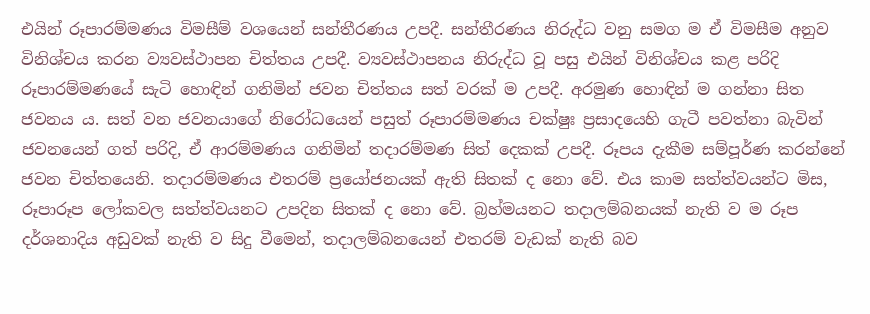එයින් රූපාරම්මණය විමසීම් වශයෙන් සන්තීරණය උපදී. සන්තීරණය නිරුද්ධ වනු සමග ම ඒ විමසීම අනුව විනිශ්චය කරන ව්‍යවස්ථාපන චිත්තය උපදී. ව්‍යවස්ථාපනය නිරුද්ධ වූ පසු එයින් විනිශ්චය කළ පරිදි රූපාරම්මණයේ සැටි හොඳින් ගනිමින් ජවන චිත්තය සත් වරක් ම උපදී. අරමුණ හොඳින් ම ගන්නා සිත ජවනය ය. සත් වන ජවනයාගේ නිරෝධයෙන් පසුත් රූපාරම්මණය චක්ෂුඃ ප්‍ර‍සාදයෙහි ගැටී පවත්නා බැවින් ජවනයෙන් ගත් පරිදි, ඒ ආරම්මණය ගනිමින් තදාරම්මණ සිත් දෙකක් උපදී. රූපය දැකීම සම්පූර්ණ කරන්නේ ජවන චිත්තයෙනි. තදාරම්මණය එතරම් ප්‍රයෝජනයක් ඇති සිතක් ද නො වේ. එය කාම සත්ත්වයන්ට මිස, රූපාරූප ලෝකවල සත්ත්වයනට උපදින සිතක් ද නො වේ. බ්‍ර‍හ්මයනට තදාලම්බනයක් නැති ව ම රූප දර්ශනාදිය අඩුවක් නැති ව සිදු වීමෙන්, තදාලම්බනයෙන් එතරම් වැඩක් නැති බව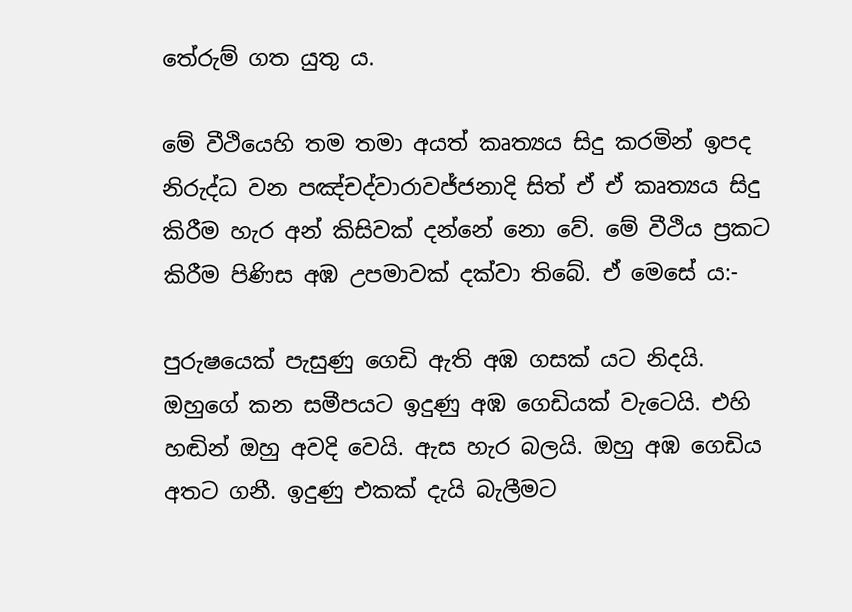තේරුම් ගත යුතු ය.

මේ වීථියෙහි තම තමා අයත් කෘත්‍යය සිදු කරමින් ඉපද නිරුද්ධ වන පඤ්චද්වාරාවජ්ජනාදි සිත් ඒ ඒ කෘත්‍යය සිදු කිරීම හැර අන් කිසිවක් දන්නේ නො වේ. මේ වීථිය ප්‍ර‍කට කිරීම පිණිස අඹ උපමාවක් දක්වා තිබේ. ඒ මෙසේ ය:-

පුරුෂයෙක් පැසුණු ගෙඩි ඇති අඹ ගසක් යට නිදයි. ඔහුගේ කන සමීපයට ඉදුණු අඹ ගෙඩියක් වැටෙයි. එහි හඬින් ඔහු අවදි වෙයි. ඇස හැර බලයි. ඔහු අඹ ගෙඩිය අතට ගනී. ඉදුණු එකක් දැයි බැලීමට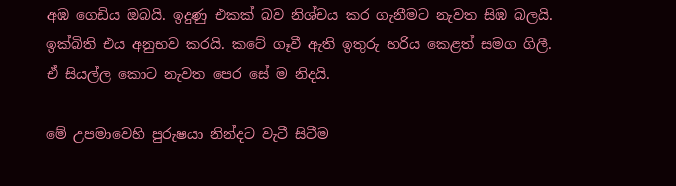අඹ ගෙඩිය ඔබයි. ඉදුණු එකක් බව නිශ්චය කර ගැනීමට නැවත සිඹ බලයි. ඉක්බිති එය අනුභව කරයි. කටේ ගෑවී ඇති ඉතුරු හරිය කෙළත් සමග ගිලී. ඒ සියල්ල කොට නැවත පෙර සේ ම නිදයි.

මේ උපමාවෙහි පුරුෂයා නින්දට වැටී සිටීම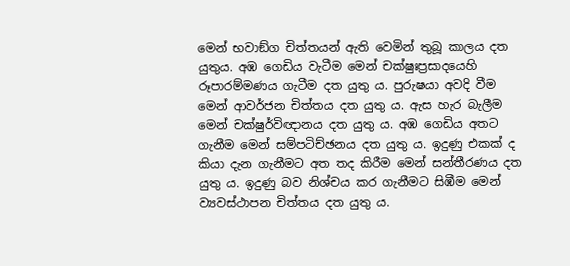මෙන් භවාඞ්ග චිත්තයන් ඇති වෙමින් තුබූ කාලය දත යුතුය. අඹ ගෙඩිය වැටීම මෙන් චක්ෂුඃප්‍ර‍සාදයෙහි රූපාරම්මණය ගැටීම දත යුතු ය. පුරුෂයා අවදි වීම මෙන් ආවර්ජන චිත්තය දත යුතු ය. ඇස හැර බැලීම මෙන් චක්ෂුර්විඥානය දත යුතු ය. අඹ ගෙඩිය අතට ගැනීම මෙන් සම්පටිච්ඡනය දත යුතු ය. ඉදුණු එකක් ද කියා දැන ගැනීමට අත තද කිරීම මෙන් සන්තීරණය දත යුතු ය. ඉදුණු බව නිශ්චය කර ගැනීමට සිඹීම මෙන් ව්‍යවස්ථාපන චිත්තය දත යුතු ය.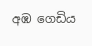අඹ ගෙඩිය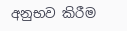අනුභව කිරීම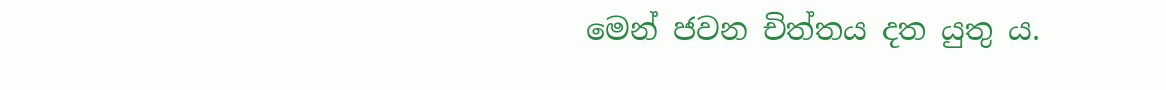මෙන් ජවන චිත්තය දත යුතු ය.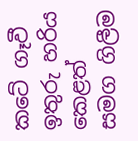කටේ ගෑවී ඉතුරු හරිය කෙළත් සමග ගිලීම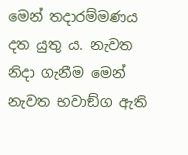මෙන් තදාරම්මණය දත යුතු ය. නැවත නිදා ගැනීම මෙන් නැවත භවාඞ්ග ඇති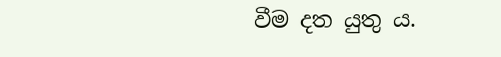වීම දත යුතු ය.